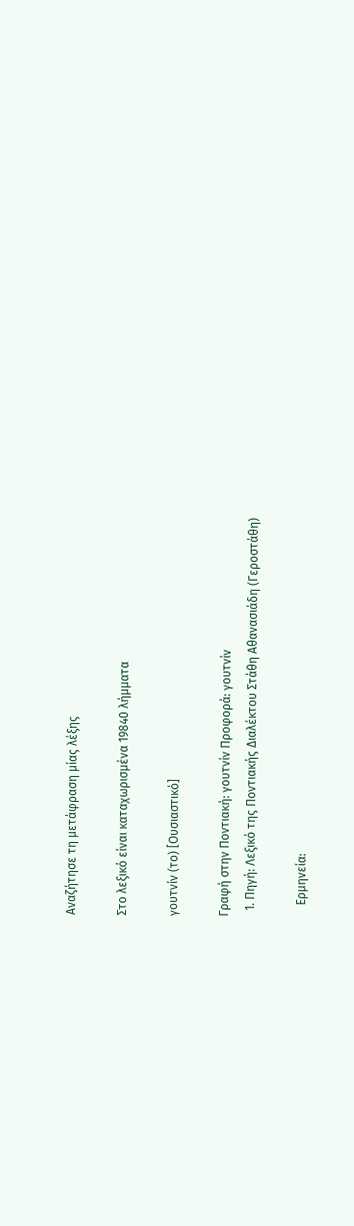Αναζήτησε τη μετάφραση μίας λέξης

Στο λεξικό είναι καταχωρισμένα 19840 λήμματα

γουτνίν (το) [Ουσιαστικό]

Γραφή στην Ποντιακή: γουτνίν Προφορά: γουτνίν
  1. Πηγή: Λεξικό της Ποντιακής Διαλέκτου Στάθη Αθανασιάδη (Γεροστάθη)

    Ερμηνεία: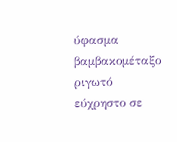ύφασμα βαμβακομέταξο ριγωτό εύχρηστο σε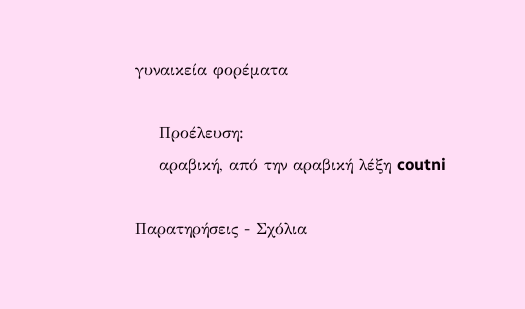γυναικεία φορέματα

    Προέλευση:
    αραβική, από την αραβική λέξη coutni

Παρατηρήσεις - Σχόλια